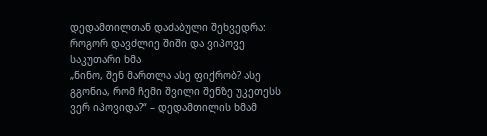დედამთილთან დაძაბული შეხვედრა: როგორ დავძლიე შიში და ვიპოვე საკუთარი ხმა
„ნინო, შენ მართლა ასე ფიქრობ? ასე გგონია, რომ ჩემი შვილი შენზე უკეთესს ვერ იპოვიდა?“ – დედამთილის ხმამ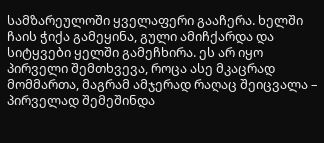სამზარეულოში ყველაფერი გააჩერა. ხელში ჩაის ჭიქა გამეყინა, გული ამიჩქარდა და სიტყვები ყელში გამეჩხირა. ეს არ იყო პირველი შემთხვევა, როცა ასე მკაცრად მომმართა, მაგრამ ამჯერად რაღაც შეიცვალა – პირველად შემეშინდა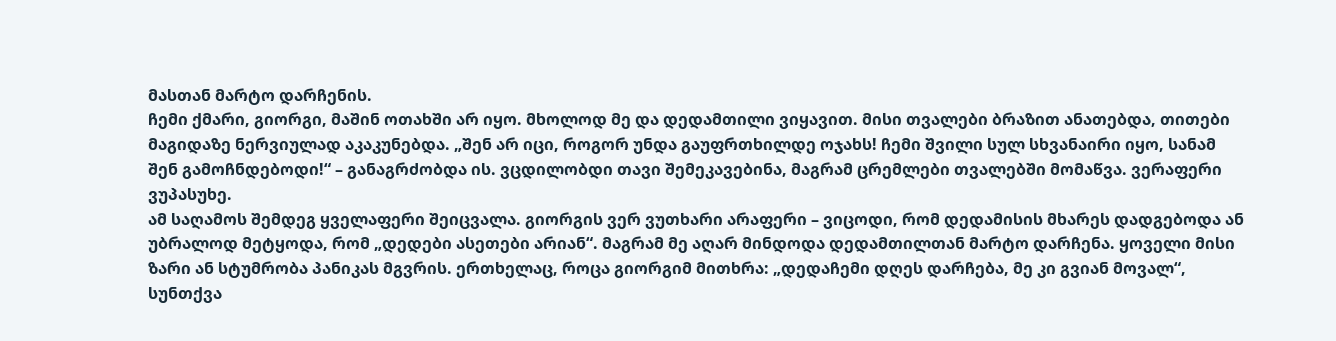მასთან მარტო დარჩენის.
ჩემი ქმარი, გიორგი, მაშინ ოთახში არ იყო. მხოლოდ მე და დედამთილი ვიყავით. მისი თვალები ბრაზით ანათებდა, თითები მაგიდაზე ნერვიულად აკაკუნებდა. „შენ არ იცი, როგორ უნდა გაუფრთხილდე ოჯახს! ჩემი შვილი სულ სხვანაირი იყო, სანამ შენ გამოჩნდებოდი!“ – განაგრძობდა ის. ვცდილობდი თავი შემეკავებინა, მაგრამ ცრემლები თვალებში მომაწვა. ვერაფერი ვუპასუხე.
ამ საღამოს შემდეგ ყველაფერი შეიცვალა. გიორგის ვერ ვუთხარი არაფერი – ვიცოდი, რომ დედამისის მხარეს დადგებოდა ან უბრალოდ მეტყოდა, რომ „დედები ასეთები არიან“. მაგრამ მე აღარ მინდოდა დედამთილთან მარტო დარჩენა. ყოველი მისი ზარი ან სტუმრობა პანიკას მგვრის. ერთხელაც, როცა გიორგიმ მითხრა: „დედაჩემი დღეს დარჩება, მე კი გვიან მოვალ“, სუნთქვა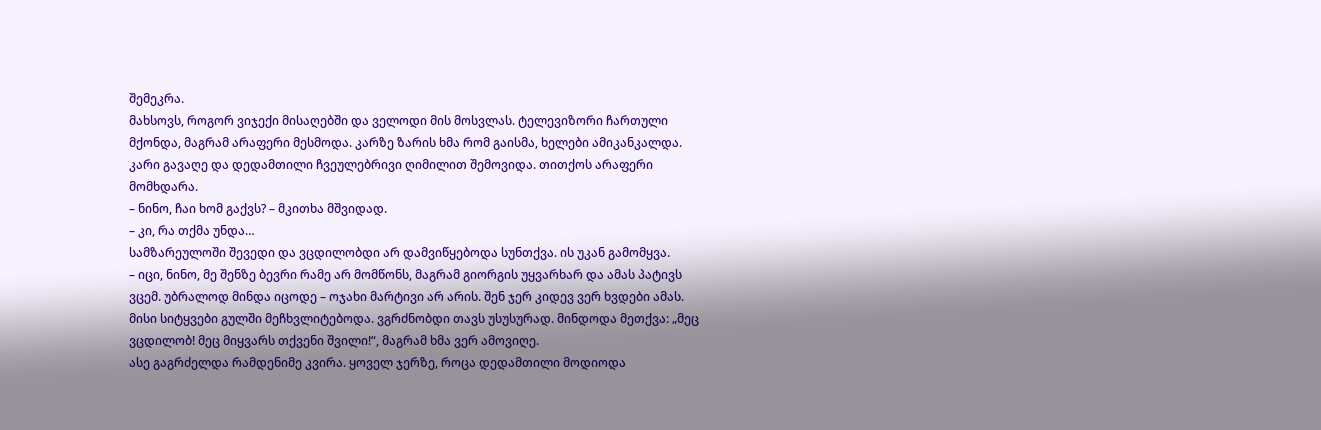შემეკრა.
მახსოვს, როგორ ვიჯექი მისაღებში და ველოდი მის მოსვლას. ტელევიზორი ჩართული მქონდა, მაგრამ არაფერი მესმოდა. კარზე ზარის ხმა რომ გაისმა, ხელები ამიკანკალდა. კარი გავაღე და დედამთილი ჩვეულებრივი ღიმილით შემოვიდა. თითქოს არაფერი მომხდარა.
– ნინო, ჩაი ხომ გაქვს? – მკითხა მშვიდად.
– კი, რა თქმა უნდა…
სამზარეულოში შევედი და ვცდილობდი არ დამვიწყებოდა სუნთქვა. ის უკან გამომყვა.
– იცი, ნინო, მე შენზე ბევრი რამე არ მომწონს, მაგრამ გიორგის უყვარხარ და ამას პატივს ვცემ. უბრალოდ მინდა იცოდე – ოჯახი მარტივი არ არის. შენ ჯერ კიდევ ვერ ხვდები ამას.
მისი სიტყვები გულში მეჩხვლიტებოდა. ვგრძნობდი თავს უსუსურად. მინდოდა მეთქვა: „მეც ვცდილობ! მეც მიყვარს თქვენი შვილი!“, მაგრამ ხმა ვერ ამოვიღე.
ასე გაგრძელდა რამდენიმე კვირა. ყოველ ჯერზე, როცა დედამთილი მოდიოდა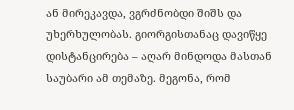ან მირეკავდა, ვგრძნობდი შიშს და უხერხულობას. გიორგისთანაც დავიწყე დისტანცირება – აღარ მინდოდა მასთან საუბარი ამ თემაზე. მეგონა, რომ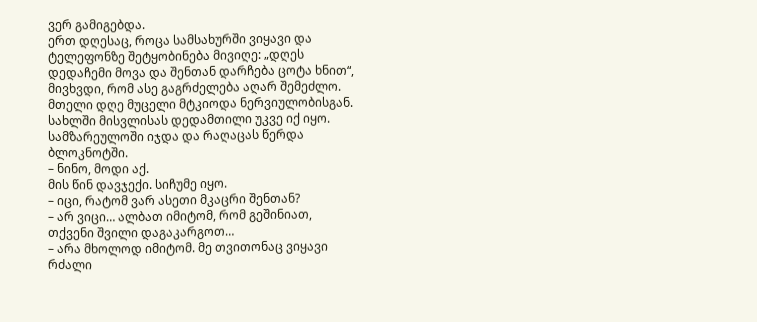ვერ გამიგებდა.
ერთ დღესაც, როცა სამსახურში ვიყავი და ტელეფონზე შეტყობინება მივიღე: „დღეს დედაჩემი მოვა და შენთან დარჩება ცოტა ხნით“, მივხვდი, რომ ასე გაგრძელება აღარ შემეძლო. მთელი დღე მუცელი მტკიოდა ნერვიულობისგან.
სახლში მისვლისას დედამთილი უკვე იქ იყო. სამზარეულოში იჯდა და რაღაცას წერდა ბლოკნოტში.
– ნინო, მოდი აქ.
მის წინ დავჯექი. სიჩუმე იყო.
– იცი, რატომ ვარ ასეთი მკაცრი შენთან?
– არ ვიცი… ალბათ იმიტომ, რომ გეშინიათ, თქვენი შვილი დაგაკარგოთ…
– არა მხოლოდ იმიტომ. მე თვითონაც ვიყავი რძალი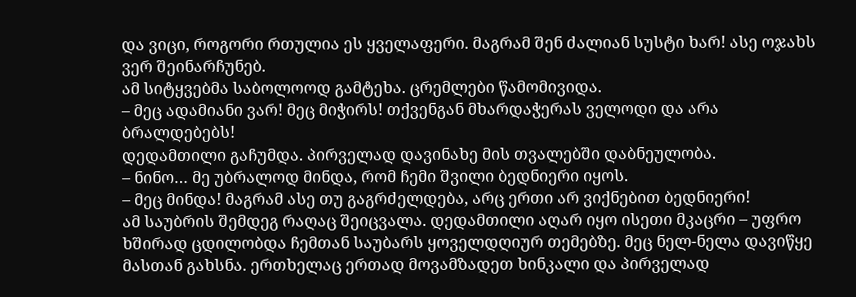და ვიცი, როგორი რთულია ეს ყველაფერი. მაგრამ შენ ძალიან სუსტი ხარ! ასე ოჯახს ვერ შეინარჩუნებ.
ამ სიტყვებმა საბოლოოდ გამტეხა. ცრემლები წამომივიდა.
– მეც ადამიანი ვარ! მეც მიჭირს! თქვენგან მხარდაჭერას ველოდი და არა ბრალდებებს!
დედამთილი გაჩუმდა. პირველად დავინახე მის თვალებში დაბნეულობა.
– ნინო… მე უბრალოდ მინდა, რომ ჩემი შვილი ბედნიერი იყოს.
– მეც მინდა! მაგრამ ასე თუ გაგრძელდება, არც ერთი არ ვიქნებით ბედნიერი!
ამ საუბრის შემდეგ რაღაც შეიცვალა. დედამთილი აღარ იყო ისეთი მკაცრი – უფრო ხშირად ცდილობდა ჩემთან საუბარს ყოველდღიურ თემებზე. მეც ნელ-ნელა დავიწყე მასთან გახსნა. ერთხელაც ერთად მოვამზადეთ ხინკალი და პირველად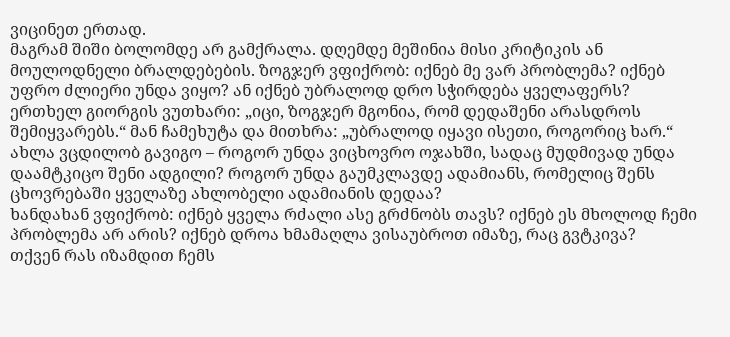ვიცინეთ ერთად.
მაგრამ შიში ბოლომდე არ გამქრალა. დღემდე მეშინია მისი კრიტიკის ან მოულოდნელი ბრალდებების. ზოგჯერ ვფიქრობ: იქნებ მე ვარ პრობლემა? იქნებ უფრო ძლიერი უნდა ვიყო? ან იქნებ უბრალოდ დრო სჭირდება ყველაფერს?
ერთხელ გიორგის ვუთხარი: „იცი, ზოგჯერ მგონია, რომ დედაშენი არასდროს შემიყვარებს.“ მან ჩამეხუტა და მითხრა: „უბრალოდ იყავი ისეთი, როგორიც ხარ.“
ახლა ვცდილობ გავიგო – როგორ უნდა ვიცხოვრო ოჯახში, სადაც მუდმივად უნდა დაამტკიცო შენი ადგილი? როგორ უნდა გაუმკლავდე ადამიანს, რომელიც შენს ცხოვრებაში ყველაზე ახლობელი ადამიანის დედაა?
ხანდახან ვფიქრობ: იქნებ ყველა რძალი ასე გრძნობს თავს? იქნებ ეს მხოლოდ ჩემი პრობლემა არ არის? იქნებ დროა ხმამაღლა ვისაუბროთ იმაზე, რაც გვტკივა?
თქვენ რას იზამდით ჩემს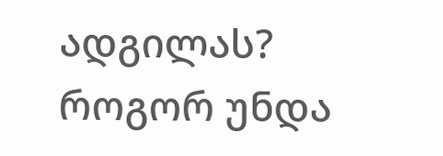ადგილას? როგორ უნდა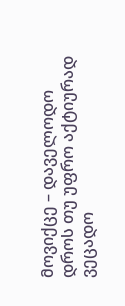მოვიქცე – დაველოდო დროს თუ უფრო აქტიურად ვეცადო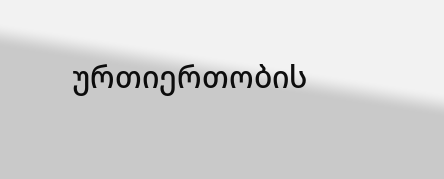ურთიერთობის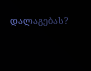დალაგებას?